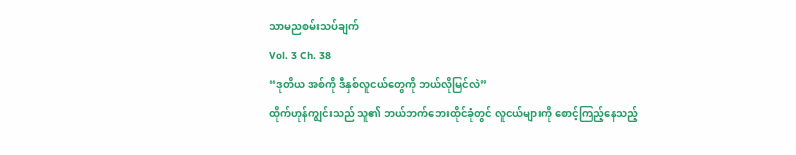သာမညစမ်းသပ်ချက်
Vol. 3 Ch. 38
“ဒုတိယ အစ်ကို ဒီနှစ်လူငယ်တွေကို ဘယ်လိုမြင်လဲ”
ထိုက်ဟုန်ကျွင်းသည် သူ၏ ဘယ်ဘက်ဘေးထိုင်ခုံတွင် လူငယ်များကို စောင့်ကြည့်နေသည့်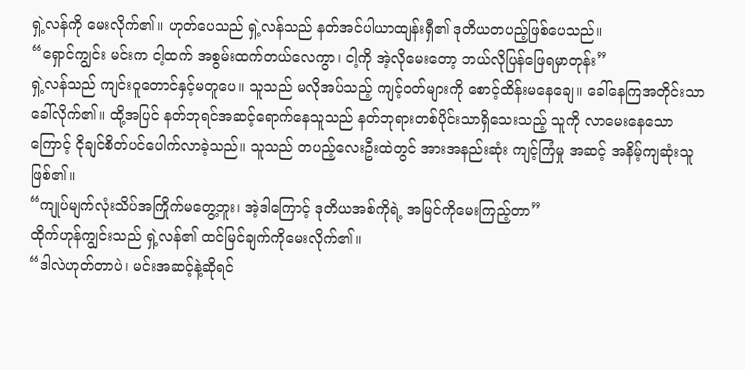ရှဲ့လန်ကို မေးလိုက်၏။ ဟုတ်ပေသည် ရှဲ့လန်သည် နတ်အင်ပါယာထျန်းရှီ၏ ဒုတိယတပည့်ဖြစ်ပေသည်။
“ရှောင်ကျွင်း မင်းက ငါ့ထက် အစွမ်းထက်တယ်လေကွာ၊ ငါ့ကို အဲ့လိုမေးတော့ ဘယ်လိုပြန်ဖြေရမှာတုန်း”
ရှဲ့လန်သည် ကျင်းဝူတောင်နှင့်မတူပေ။ သူသည် မလိုအပ်သည့် ကျင့်ဝတ်များကို စောင့်ထိန်းမနေချေ။ ခေါ်နေကြအတိုင်းသာခေါ်လိုက်၏။ ထို့အပြင် နတ်ဘုရင်အဆင့်ရောက်နေသူသည် နတ်ဘုရားတစ်ပိုင်းသာရှိသေးသည့် သူကို လာမေးနေသောကြောင့် ငိုချင်စိတ်ပင်ပေါက်လာခဲ့သည်။ သူသည် တပည့်လေးဦးထဲတွင် အားအနည်းဆုံး ကျင့်ကြံမှု အဆင့် အနိမ့်ကျဆုံးသူဖြစ်၏။
“ကျုပ်မျက်လုံးသိပ်အကြိုက်မတွေ့ဘူး၊ အဲ့ဒါကြောင့် ဒုတိယအစ်ကိုရဲ့ အမြင်ကိုမေးကြည့်တာ”
ထိုက်ဟုန်ကျွင်းသည် ရှဲ့လန်၏ ထင်မြင်ချက်ကိုမေးလိုက်၏။
“ဒါလဲဟုတ်တာပဲ၊ မင်းအဆင့်နဲ့ဆိုရင်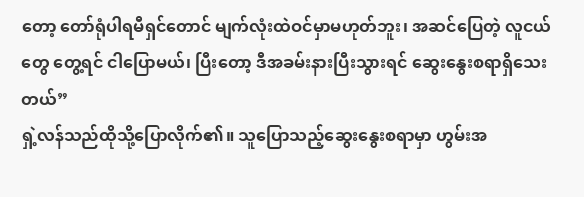တော့ တော်ရုံပါရမီရှင်တောင် မျက်လုံးထဲဝင်မှာမဟုတ်ဘူး၊ အဆင်ပြေတဲ့ လူငယ်တွေ တွေ့ရင် ငါပြောမယ်၊ ပြီးတော့ ဒီအခမ်းနားပြီးသွားရင် ဆွေးနွေးစရာရှိသေးတယ်”
ရှဲ့လန်သည်ထိုသို့ပြောလိုက်၏။ သူပြောသည့်ဆွေးနွေးစရာမှာ ဟွမ်းအ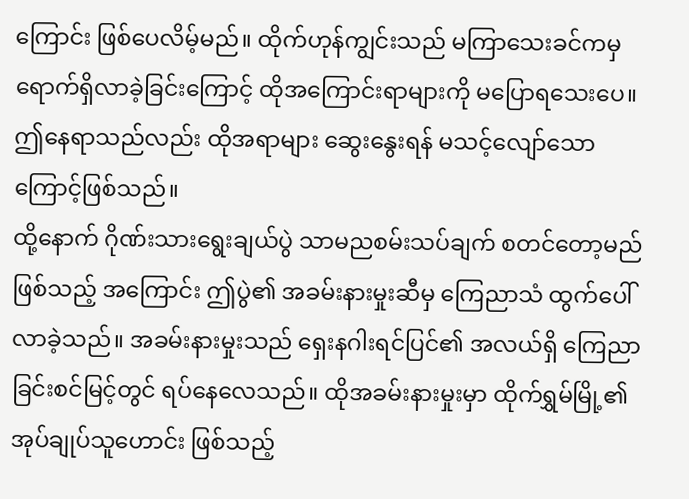ကြောင်း ဖြစ်ပေလိမ့်မည်။ ထိုက်ဟုန်ကျွင်းသည် မကြာသေးခင်ကမှ ရောက်ရှိလာခဲ့ခြင်းကြောင့် ထိုအကြောင်းရာများကို မပြောရသေးပေ။ ဤနေရာသည်လည်း ထိုအရာများ ဆွေးနွေးရန် မသင့်လျော်သောကြောင့်ဖြစ်သည်။
ထို့နောက် ဂိုဏ်းသားရွေးချယ်ပွဲ သာမညစမ်းသပ်ချက် စတင်တော့မည်ဖြစ်သည့် အကြောင်း ဤပွဲ၏ အခမ်းနားမှုးဆီမှ ကြေညာသံ ထွက်ပေါ် လာခဲ့သည်။ အခမ်းနားမှုးသည် ရှေးနဂါးရင်ပြင်၏ အလယ်ရှိ ကြေညာခြင်းစင်မြင့်တွင် ရပ်နေလေသည်။ ထိုအခမ်းနားမှုးမှာ ထိုက်ရွှမ်မြို့၏ အုပ်ချုပ်သူဟောင်း ဖြစ်သည့်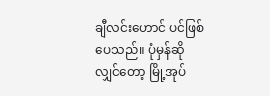ချီလင်းဟောင် ပင်ဖြစ်ပေသည်။ ပုံမှန်ဆိုလျှင်တော့ မြို့အုပ်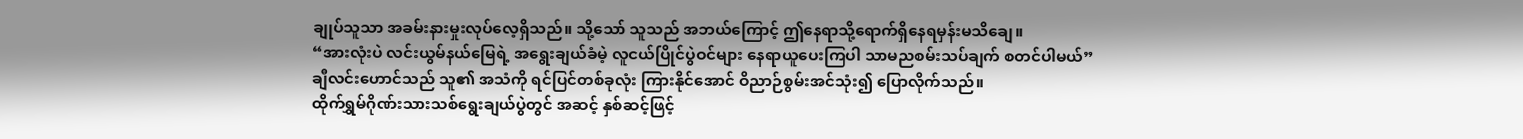ချုပ်သူသာ အခမ်းနားမှုးလုပ်လေ့ရှိသည်။ သို့သော် သူသည် အဘယ်ကြောင့် ဤနေရာသို့ရောက်ရှိနေရမှန်းမသိချေ။
“အားလုံးပဲ လင်းယွမ်နယ်မြေရဲ့ အရွေးချယ်ခံမဲ့ လူငယ်ပြိုင်ပွဲဝင်များ နေရာယူပေးကြပါ သာမညစမ်းသပ်ချက် စတင်ပါမယ်”
ချီလင်းဟောင်သည် သူ၏ အသံကို ရင်ပြင်တစ်ခုလုံး ကြားနိုင်အောင် ဝိညာဉ်စွမ်းအင်သုံး၍ ပြောလိုက်သည်။
ထိုက်ရွှမ်ဂိုဏ်းသားသစ်ရွေးချယ်ပွဲတွင် အဆင့် နှစ်ဆင့်ဖြင့်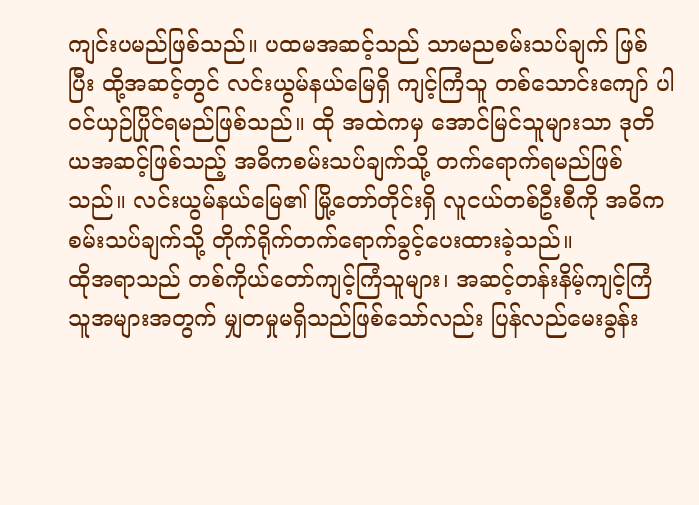ကျင်းပမည်ဖြစ်သည်။ ပထမအဆင့်သည် သာမညစမ်းသပ်ချက် ဖြစ်ပြီး ထို့အဆင့်တွင် လင်းယွမ်နယ်မြေရှိ ကျင့်ကြံသူ တစ်သောင်းကျော် ပါဝင်ယှဉ်ပြိုင်ရမည်ဖြစ်သည်။ ထို အထဲကမှ အောင်မြင်သူများသာ ဒုတိယအဆင့်ဖြစ်သည့် အဓိကစမ်းသပ်ချက်သို့ တက်ရောက်ရမည်ဖြစ်သည်။ လင်းယွမ်နယ်မြေ၏ မြို့တော်တိုင်းရှိ လူငယ်တစ်ဦးစီကို အဓိကစမ်းသပ်ချက်သို့ တိုက်ရိုက်တက်ရောက်ခွင့်ပေးထားခဲ့သည်။
ထိုအရာသည် တစ်ကိုယ်တော်ကျင့်ကြံသူများ၊ အဆင့်တန်းနိမ့်ကျင့်ကြံသူအများအတွက် မျှတမှုမရှိသည်ဖြစ်သော်လည်း ပြန်လည်မေးခွန်း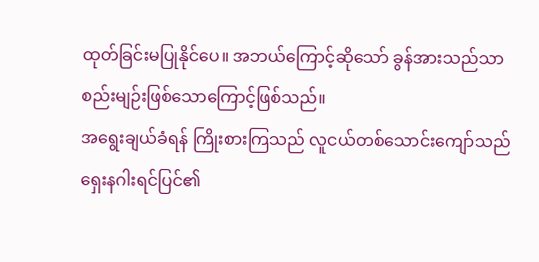ထုတ်ခြင်းမပြုနိုင်ပေ။ အဘယ်ကြောင့်ဆိုသော် ခွန်အားသည်သာ စည်းမျဉ်းဖြစ်သောကြောင့်ဖြစ်သည်။
အရွေးချယ်ခံရန် ကြိုးစားကြသည် လူငယ်တစ်သောင်းကျော်သည် ရှေးနဂါးရင်ပြင်၏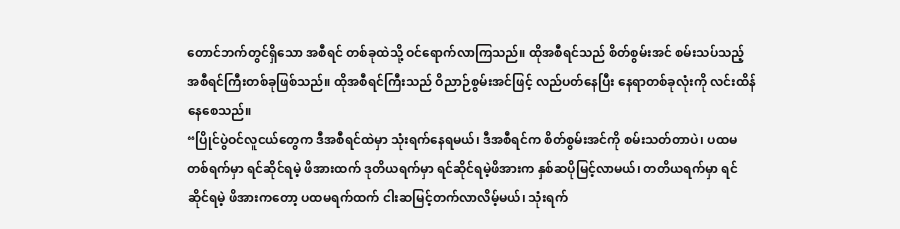တောင်ဘက်တွင်ရှိသော အစီရင် တစ်ခုထဲသို့ ဝင်ရောက်လာကြသည်။ ထိုအစီရင်သည် စိတ်စွမ်းအင် စမ်းသပ်သည့် အစီရင်ကြီးတစ်ခုဖြစ်သည်။ ထိုအစီရင်ကြီးသည် ဝိညာဉ်စွမ်းအင်ဖြင့် လည်ပတ်နေပြီး နေရာတစ်ခုလုံးကို လင်းထိန်နေစေသည်။
“ပြိုင်ပွဲဝင်လူငယ်တွေက ဒီအစီရင်ထဲမှာ သုံးရက်နေရမယ်၊ ဒီအစီရင်က စိတ်စွမ်းအင်ကို စမ်းသတ်တာပဲ၊ ပထမတစ်ရက်မှာ ရင်ဆိုင်ရမဲ့ ဖိအားထက် ဒုတိယရက်မှာ ရင်ဆိုင်ရမဲ့ဖိအားက နှစ်ဆပိုမြင့်လာမယ်၊ တတိယရက်မှာ ရင်ဆိုင်ရမဲ့ ဖိအားကတော့ ပထမရက်ထက် ငါးဆမြင့်တက်လာလိမ့်မယ်၊ သုံးရက်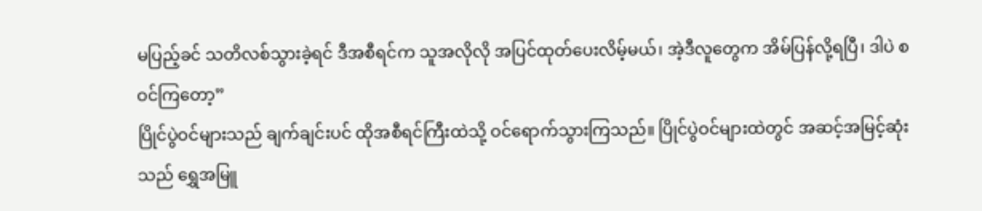မပြည့်ခင် သတိလစ်သွားခဲ့ရင် ဒီအစီရင်က သူအလိုလို အပြင်ထုတ်ပေးလိမ့်မယ်၊ အဲ့ဒီလူတွေက အိမ်ပြန်လို့ရပြီ၊ ဒါပဲ စဝင်ကြတော့”
ပြိုင်ပွဲဝင်များသည် ချက်ချင်းပင် ထိုအစီရင်ကြီးထဲသို့ ဝင်ရောက်သွားကြသည်။ ပြိုင်ပွဲဝင်များထဲတွင် အဆင့်အမြင့်ဆုံးသည် ရွှေအမြူ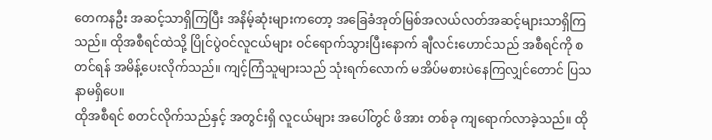တေကနဦး အဆင့်သာရှိကြပြီး အနိမ့်ဆုံးများကတော့ အခြေခံအုတ်မြစ်အလယ်လတ်အဆင့်များသာရှိကြသည်။ ထိုအစီရင်ထဲသို့ ပြိုင်ပွဲဝင်လူငယ်များ ဝင်ရောက်သွားပြီးနောက် ချီလင်းဟောင်သည် အစီရင်ကို စတင်ရန် အမိန့်ပေးလိုက်သည်။ ကျင့်ကြံသူများသည် သုံးရက်လောက် မအိပ်မစားပဲနေကြလျှင်တောင် ပြသနာမရှိပေ။
ထိုအစီရင် စတင်လိုက်သည်နှင့် အတွင်းရှိ လူငယ်များ အပေါ်တွင် ဖိအား တစ်ခု ကျရောက်လာခဲ့သည်။ ထို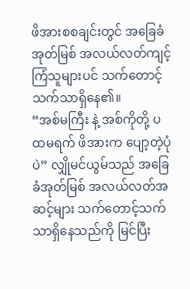ဖိအားစစချင်းတွင် အခြေခံအုတ်မြစ် အလယ်လတ်ကျင့်ကြံသူများပင် သက်တောင့် သက်သာရှိနေ၏။
“အစ်မကြီး နဲ့ အစ်ကိုတို့ ပထမရက် ဖိအားက ပျော့တဲ့ပုံပဲ” လျှိုမင်ယွမ်သည် အခြေခံအုတ်မြစ် အလယ်လတ်အဆင့်များ သက်တောင့်သက်သာရှိနေသည်ကို မြင်ပြီး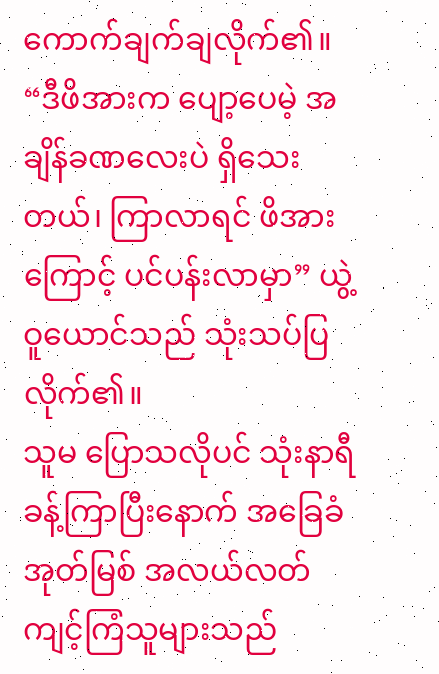ကောက်ချက်ချလိုက်၏။
“ဒီဖိအားက ပျော့ပေမဲ့ အချိန်ခဏလေးပဲ ရှိသေးတယ်၊ ကြာလာရင် ဖိအားကြောင့် ပင်ပန်းလာမှာ” ယွဲ့ဝူယောင်သည် သုံးသပ်ပြလိုက်၏။
သူမ ပြောသလိုပင် သုံးနာရီခန့်ကြာပြီးနောက် အခြေခံအုတ်မြစ် အလယ်လတ်ကျင့်ကြံသူများသည်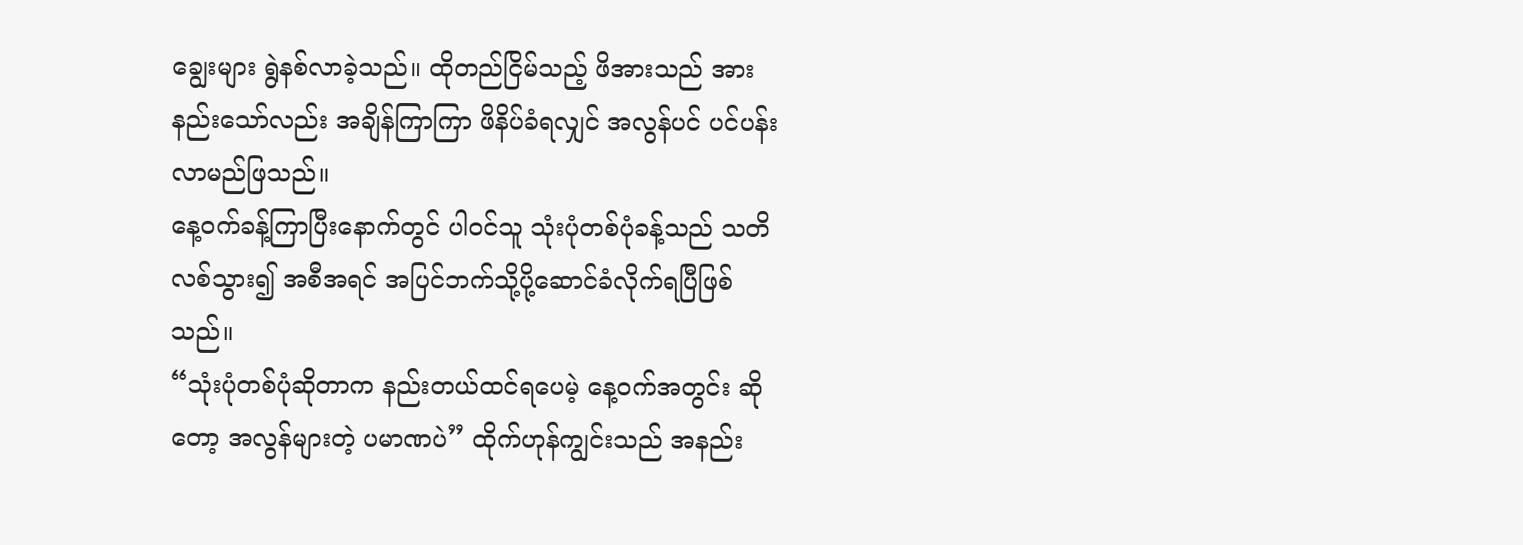ချွေးများ ရွဲနစ်လာခဲ့သည်။ ထိုတည်ငြိမ်သည့် ဖိအားသည် အားနည်းသော်လည်း အချိန်ကြာကြာ ဖိနိပ်ခံရလျှင် အလွန်ပင် ပင်ပန်းလာမည်ဖြသည်။
နေ့ဝက်ခန့်ကြာပြီးနောက်တွင် ပါဝင်သူ သုံးပုံတစ်ပုံခန့်သည် သတိလစ်သွား၍ အစီအရင် အပြင်ဘက်သို့ပို့ဆောင်ခံလိုက်ရပြီဖြစ်သည်။
“သုံးပုံတစ်ပုံဆိုတာက နည်းတယ်ထင်ရပေမဲ့ နေ့ဝက်အတွင်း ဆိုတော့ အလွန်များတဲ့ ပမာဏပဲ” ထိုက်ဟုန်ကျွင်းသည် အနည်း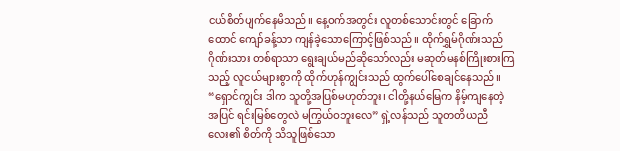ငယ်စိတ်ပျက်နေမိသည်။ နေ့ဝက်အတွင်း လူတစ်သောင်းတွင် ခြောက်ထောင် ကျော်ခန့်သာ ကျန်ခဲ့သောကြောင့်ဖြစ်သည်။ ထိုက်ရွှမ်ဂိုဏ်းသည် ဂိုဏ်းသား တစ်ရာသာ ရွေးချယ်မည်ဆိုသော်လည်း မဆုတ်မနစ်ကြိုးစားကြသည့် လူငယ်များစွာကို ထိုက်ဟုန်ကျွင်းသည် ထွက်ပေါ်စေချင်နေသည်။
“ရှောင်ကျွင်း ဒါက သူတို့အပြစ်မဟုတ်ဘူး၊ ငါတို့နယ်မြေက နိမ့်ကျနေတဲ့ အပြင် ရင်းမြစ်တွေလဲ မကြွယ်ဝဘူးလေ” ရှဲ့လန်သည် သူတတိယညီလေး၏ စိတ်ကို သိသူဖြစ်သော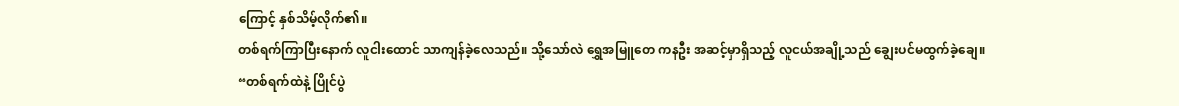ကြောင့် နှစ်သိမ့်လိုက်၏။
တစ်ရက်ကြာပြီးနောက် လူငါးထောင် သာကျန်ခဲ့လေသည်။ သို့သော်လဲ ရွှေအမြူတေ ကနဦး အဆင့်မှာရှိသည့် လူငယ်အချို့သည် ချွေးပင်မထွက်ခဲ့ချေ။
“တစ်ရက်ထဲနဲ့ ပြိုင်ပွဲ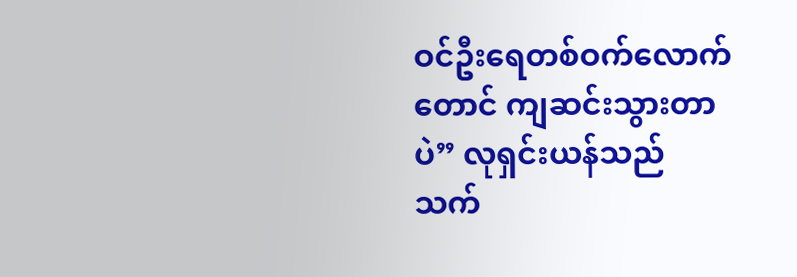ဝင်ဦးရေတစ်ဝက်လောက်တောင် ကျဆင်းသွားတာပဲ” လုရှင်းယန်သည် သက်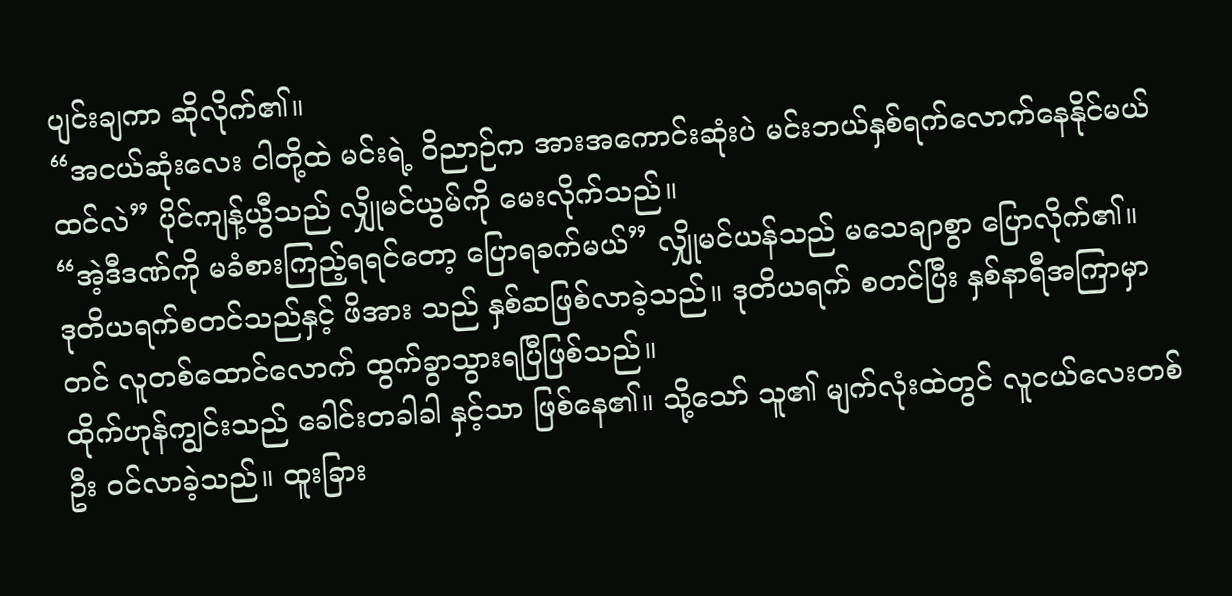ပျင်းချကာ ဆိုလိုက်၏။
“အငယ်ဆုံးလေး ငါတို့ထဲ မင်းရဲ့ ဝိညာဉ်က အားအကောင်းဆုံးပဲ မင်းဘယ်နှစ်ရက်လောက်နေနိုင်မယ်ထင်လဲ” ပိုင်ကျန့်ယွီသည် လျှိုမင်ယွမ်ကို မေးလိုက်သည်။
“အဲ့ဒီဒဏ်ကို မခံစားကြည့်ရရင်တော့ ပြောရခက်မယ်” လျှိုမင်ယန်သည် မသေချာစွာ ပြောလိုက်၏။
ဒုတိယရက်စတင်သည်နှင့် ဖိအား သည် နှစ်ဆဖြစ်လာခဲ့သည်။ ဒုတိယရက် စတင်ပြီး နှစ်နာရီအကြာမှာတင် လူတစ်ထောင်လောက် ထွက်ခွာသွားရပြီဖြစ်သည်။
ထိုက်ဟုန်ကျွင်းသည် ခေါင်းတခါခါ နှင့်သာ ဖြစ်နေ၏။ သို့သော် သူ၏ မျက်လုံးထဲတွင် လူငယ်လေးတစ်ဦး ဝင်လာခဲ့သည်။ ထူးခြား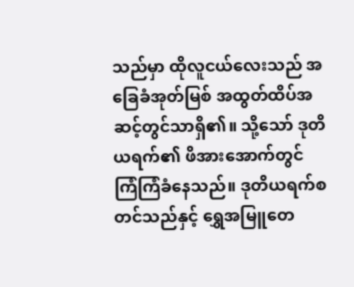သည်မှာ ထိုလူငယ်လေးသည် အခြေခံအုတ်မြစ် အထွတ်ထိပ်အဆင့်တွင်သာရှိ၏။ သို့သော် ဒုတိယရက်၏ ဖိအားအောက်တွင် ကြံကြံခံနေသည်။ ဒုတိယရက်စတင်သည်နှင့် ရွှေအမြူတေ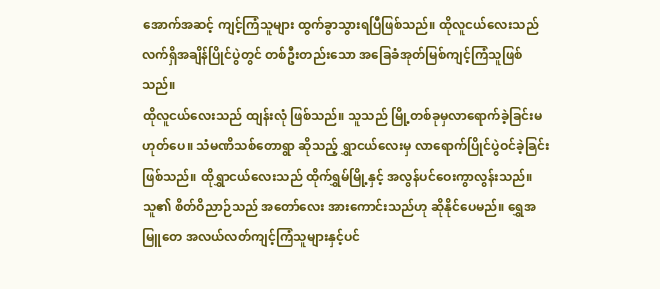အောက်အဆင့် ကျင့်ကြံသူများ ထွက်ခွာသွားရပြီဖြစ်သည်။ ထိုလူငယ်လေးသည် လက်ရှိအချိန်ပြိုင်ပွဲတွင် တစ်ဦးတည်းသော အခြေခံအုတ်မြစ်ကျင့်ကြံသူဖြစ်သည်။
ထိုလူငယ်လေးသည် ထျန်းလုံ ဖြစ်သည်။ သူသည် မြို့တစ်ခုမှလာရောက်ခဲ့ခြင်းမဟုတ်ပေ။ သံမဏိသစ်တောရွာ ဆိုသည့် ရွှာငယ်လေးမှ လာရောက်ပြိုင်ပွဲဝင်ခဲ့ခြင်း ဖြစ်သည်။ ထိုရွှာငယ်လေးသည် ထိုက်ရွှမ်မြို့နှင့် အလွန်ပင်ဝေးကွာလွန်းသည်။ သူ၏ စိတ်ဝိညာဉ်သည် အတော်လေး အားကောင်းသည်ဟု ဆိုနိုင်ပေမည်။ ရွှေအမြူတေ အလယ်လတ်ကျင့်ကြံသူများနှင့်ပင်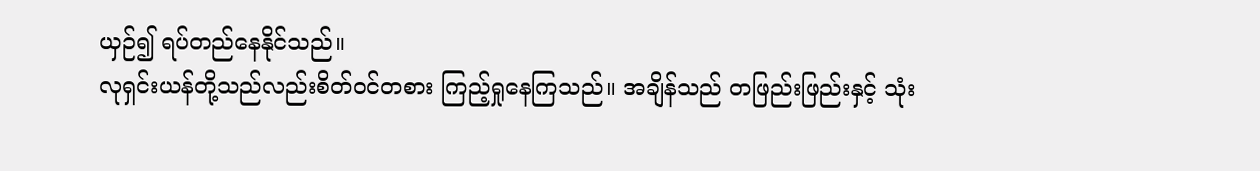ယှဉ်၍ ရပ်တည်နေနိုင်သည်။
လုရှင်းယန်တို့သည်လည်းစိတ်ဝင်တစား ကြည့်ရှုနေကြသည်။ အချိန်သည် တဖြည်းဖြည်းနှင့် သုံး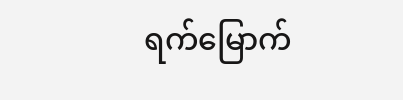ရက်မြောက်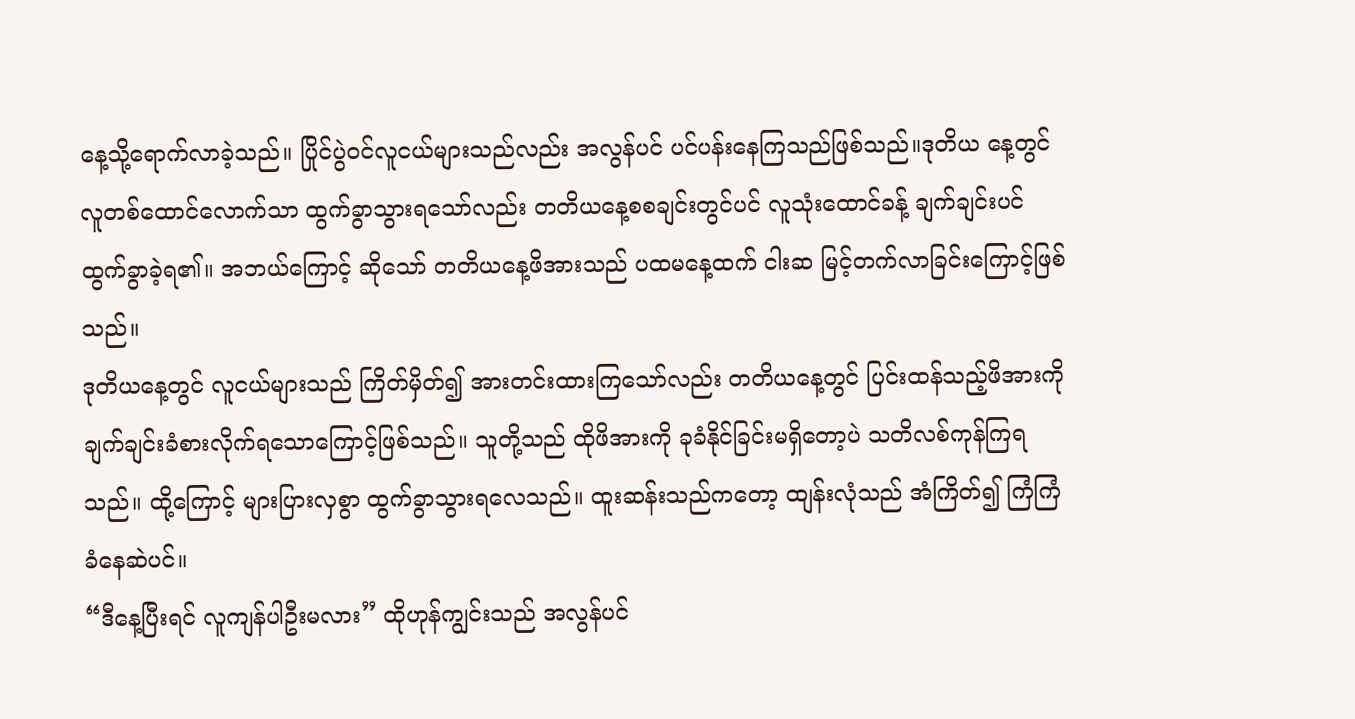နေ့သို့ရောက်လာခဲ့သည်။ ပြိုင်ပွဲဝင်လူငယ်များသည်လည်း အလွန်ပင် ပင်ပန်းနေကြသည်ဖြစ်သည်။ဒုတိယ နေ့တွင် လူတစ်ထောင်လောက်သာ ထွက်ခွာသွားရသော်လည်း တတိယနေ့စစချင်းတွင်ပင် လူသုံးထောင်ခန့် ချက်ချင်းပင် ထွက်ခွာခဲ့ရ၏။ အဘယ်ကြောင့် ဆိုသော် တတိယနေ့ဖိအားသည် ပထမနေ့ထက် ငါးဆ မြင့်တက်လာခြင်းကြောင့်ဖြစ်သည်။
ဒုတိယနေ့တွင် လူငယ်များသည် ကြိတ်မှိတ်၍ အားတင်းထားကြသော်လည်း တတိယနေ့တွင် ပြင်းထန်သည့်ဖိအားကို ချက်ချင်းခံစားလိုက်ရသောကြောင့်ဖြစ်သည်။ သူတို့သည် ထိုဖိအားကို ခုခံနိုင်ခြင်းမရှိတော့ပဲ သတိလစ်ကုန်ကြရသည်။ ထို့ကြောင့် များပြားလှစွာ ထွက်ခွာသွားရလေသည်။ ထူးဆန်းသည်ကတော့ ထျန်းလုံသည် အံကြိတ်၍ ကြံကြံခံနေဆဲပင်။
“ဒီနေ့ပြီးရင် လူကျန်ပါဦးမလား” ထိုဟုန်ကျွင်းသည် အလွန်ပင်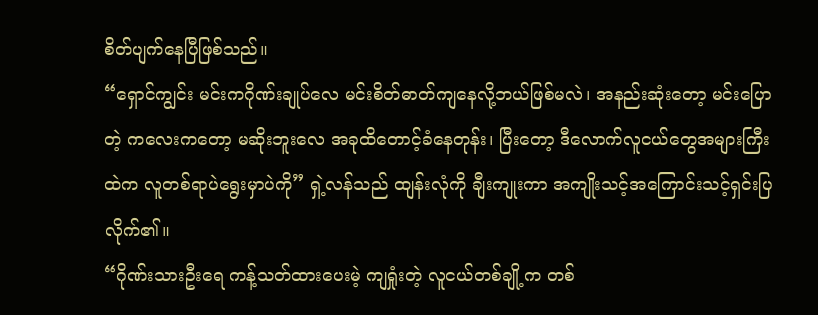စိတ်ပျက်နေပြီဖြစ်သည်။
“ရှောင်ကျွင်း မင်းကဂိုဏ်းချုပ်လေ မင်းစိတ်ဓာတ်ကျနေလို့ဘယ်ဖြစ်မလဲ၊ အနည်းဆုံးတော့ မင်းပြောတဲ့ ကလေးကတော့ မဆိုးဘူးလေ အခုထိတောင့်ခံနေတုန်း၊ ပြီးတော့ ဒီလောက်လူငယ်တွေအများကြီးထဲက လူတစ်ရာပဲရွေးမှာပဲကို” ရှဲ့လန်သည် ထျန်းလုံကို ချီးကျုးကာ အကျိုးသင့်အကြောင်းသင့်ရှင်းပြလိုက်၏။
“ဂိုဏ်းသားဦးရေ ကန့်သတ်ထားပေးမဲ့ ကျရှုံးတဲ့ လူငယ်တစ်ချို့က တစ်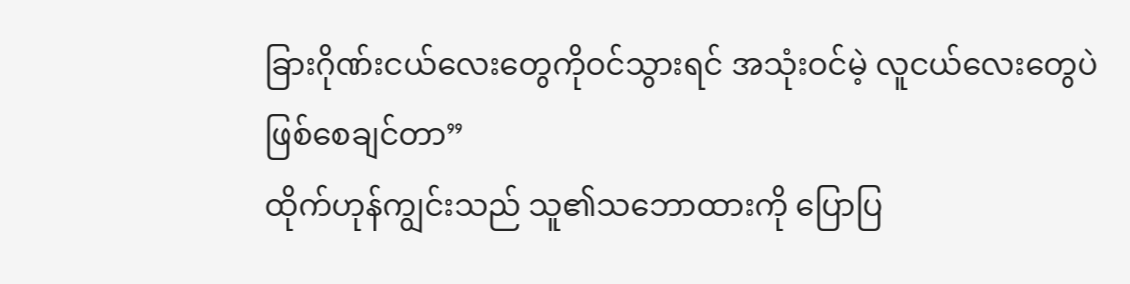ခြားဂိုဏ်းငယ်လေးတွေကိုဝင်သွားရင် အသုံးဝင်မဲ့ လူငယ်လေးတွေပဲဖြစ်စေချင်တာ”
ထိုက်ဟုန်ကျွင်းသည် သူ၏သဘောထားကို ပြောပြ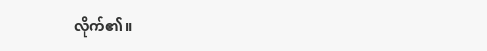လိုက်၏။